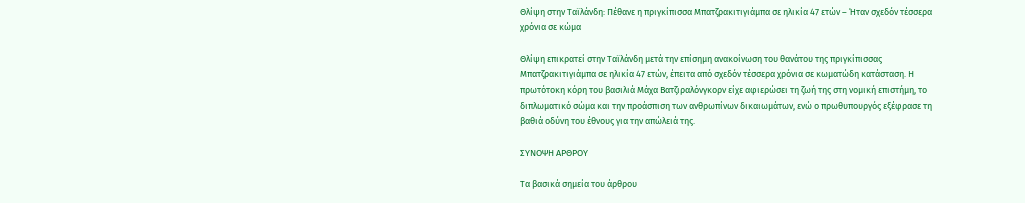Θλίψη στην Ταϊλάνδη: Πέθανε η πριγκίπισσα Μπατζρακιτιγιάμπα σε ηλικία 47 ετών – Ήταν σχεδόν τέσσερα χρόνια σε κώμα

Θλίψη επικρατεί στην Ταϊλάνδη μετά την επίσημη ανακοίνωση του θανάτου της πριγκίπισσας Μπατζρακιτιγιάμπα σε ηλικία 47 ετών, έπειτα από σχεδόν τέσσερα χρόνια σε κωματώδη κατάσταση. Η πρωτότοκη κόρη του βασιλιά Μάχα Βατζιραλόνγκορν είχε αφιερώσει τη ζωή της στη νομική επιστήμη, το διπλωματικό σώμα και την προάσπιση των ανθρωπίνων δικαιωμάτων, ενώ ο πρωθυπουργός εξέφρασε τη βαθιά οδύνη του έθνους για την απώλειά της.

ΣΥΝΟΨΗ ΑΡΘΡΟΥ

Τα βασικά σημεία του άρθρου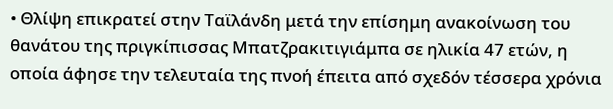• Θλίψη επικρατεί στην Ταϊλάνδη μετά την επίσημη ανακοίνωση του θανάτου της πριγκίπισσας Μπατζρακιτιγιάμπα σε ηλικία 47 ετών, η οποία άφησε την τελευταία της πνοή έπειτα από σχεδόν τέσσερα χρόνια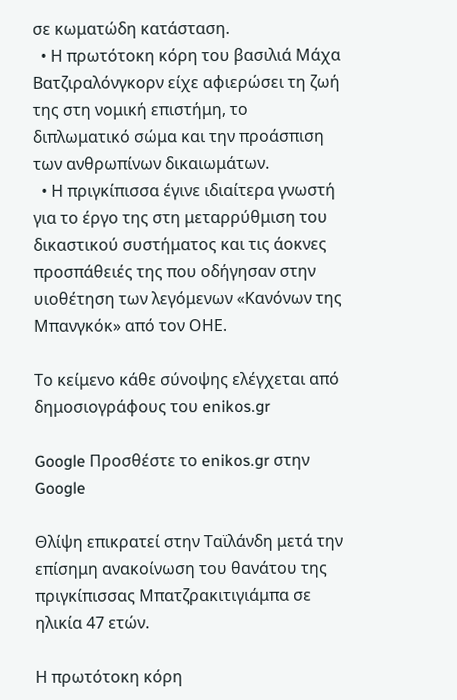σε κωματώδη κατάσταση.
  • Η πρωτότοκη κόρη του βασιλιά Μάχα Βατζιραλόνγκορν είχε αφιερώσει τη ζωή της στη νομική επιστήμη, το διπλωματικό σώμα και την προάσπιση των ανθρωπίνων δικαιωμάτων.
  • Η πριγκίπισσα έγινε ιδιαίτερα γνωστή για το έργο της στη μεταρρύθμιση του δικαστικού συστήματος και τις άοκνες προσπάθειές της που οδήγησαν στην υιοθέτηση των λεγόμενων «Κανόνων της Μπανγκόκ» από τον ΟΗΕ.

Το κείμενο κάθε σύνοψης ελέγχεται από δημοσιογράφους του enikos.gr

Google Προσθέστε το enikos.gr στην Google

Θλίψη επικρατεί στην Ταϊλάνδη μετά την επίσημη ανακοίνωση του θανάτου της πριγκίπισσας Μπατζρακιτιγιάμπα σε ηλικία 47 ετών.

Η πρωτότοκη κόρη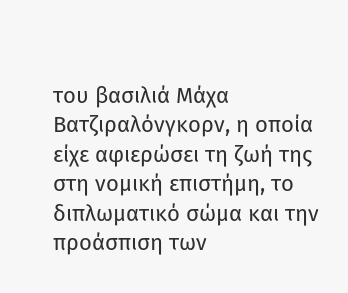του βασιλιά Μάχα Βατζιραλόνγκορν, η οποία είχε αφιερώσει τη ζωή της στη νομική επιστήμη, το διπλωματικό σώμα και την προάσπιση των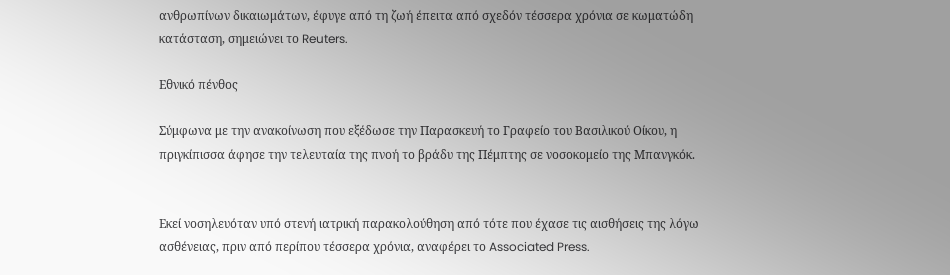ανθρωπίνων δικαιωμάτων, έφυγε από τη ζωή έπειτα από σχεδόν τέσσερα χρόνια σε κωματώδη κατάσταση, σημειώνει το Reuters.

Εθνικό πένθος

Σύμφωνα με την ανακοίνωση που εξέδωσε την Παρασκευή το Γραφείο του Βασιλικού Οίκου, η πριγκίπισσα άφησε την τελευταία της πνοή το βράδυ της Πέμπτης σε νοσοκομείο της Μπανγκόκ.


Εκεί νοσηλευόταν υπό στενή ιατρική παρακολούθηση από τότε που έχασε τις αισθήσεις της λόγω ασθένειας, πριν από περίπου τέσσερα χρόνια, αναφέρει το Associated Press.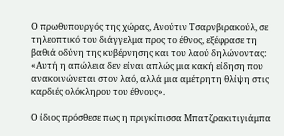Ο πρωθυπουργός της χώρας, Ανούτιν Τσαρνβιρακούλ, σε τηλεοπτικό του διάγγελμα προς το έθνος, εξέφρασε τη βαθιά οδύνη της κυβέρνησης και του λαού δηλώνοντας: «Αυτή η απώλεια δεν είναι απλώς μια κακή είδηση που ανακοινώνεται στον λαό, αλλά μια αμέτρητη θλίψη στις καρδιές ολόκληρου του έθνους».

Ο ίδιος πρόσθεσε πως η πριγκίπισσα Μπατζρακιτιγιάμπα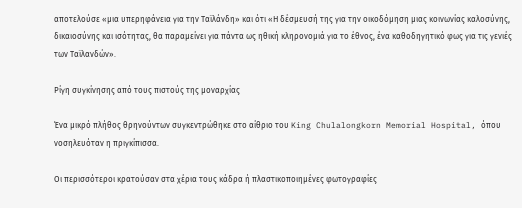αποτελούσε «μια υπερηφάνεια για την Ταϊλάνδη» και ότι «Η δέσμευσή της για την οικοδόμηση μιας κοινωνίας καλοσύνης, δικαιοσύνης και ισότητας, θα παραμείνει για πάντα ως ηθική κληρονομιά για το έθνος, ένα καθοδηγητικό φως για τις γενιές των Ταϊλανδών».

Ρίγη συγκίνησης από τους πιστούς της μοναρχίας

Ένα μικρό πλήθος θρηνούντων συγκεντρώθηκε στο αίθριο του King Chulalongkorn Memorial Hospital, όπου νοσηλευόταν η πριγκίπισσα.

Οι περισσότεροι κρατούσαν στα χέρια τους κάδρα ή πλαστικοποιημένες φωτογραφίες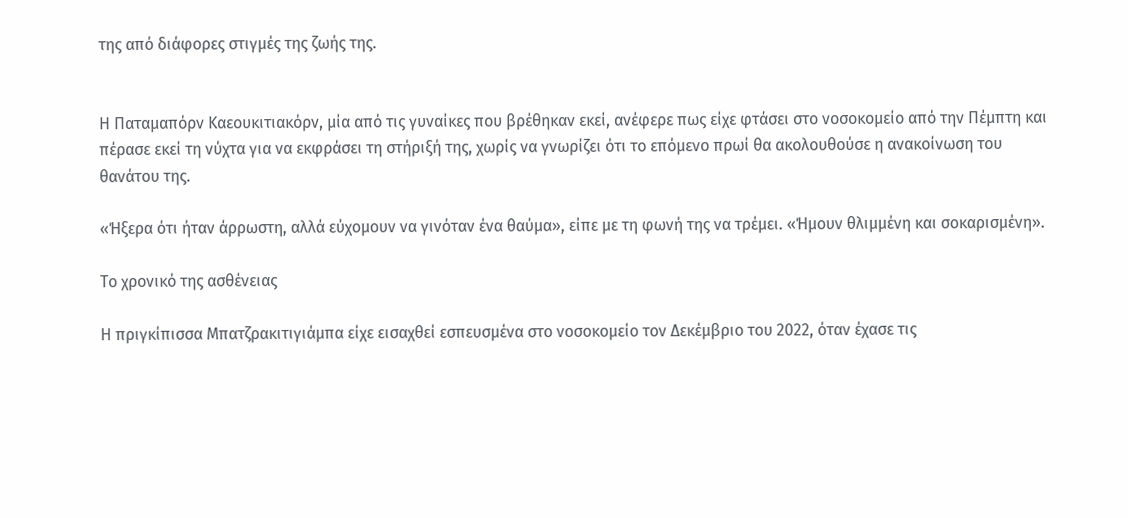της από διάφορες στιγμές της ζωής της.


Η Παταμαπόρν Καεουκιτιακόρν, μία από τις γυναίκες που βρέθηκαν εκεί, ανέφερε πως είχε φτάσει στο νοσοκομείο από την Πέμπτη και πέρασε εκεί τη νύχτα για να εκφράσει τη στήριξή της, χωρίς να γνωρίζει ότι το επόμενο πρωί θα ακολουθούσε η ανακοίνωση του θανάτου της.

«Ήξερα ότι ήταν άρρωστη, αλλά εύχομουν να γινόταν ένα θαύμα», είπε με τη φωνή της να τρέμει. «Ήμουν θλιμμένη και σοκαρισμένη».

Το χρονικό της ασθένειας

Η πριγκίπισσα Μπατζρακιτιγιάμπα είχε εισαχθεί εσπευσμένα στο νοσοκομείο τον Δεκέμβριο του 2022, όταν έχασε τις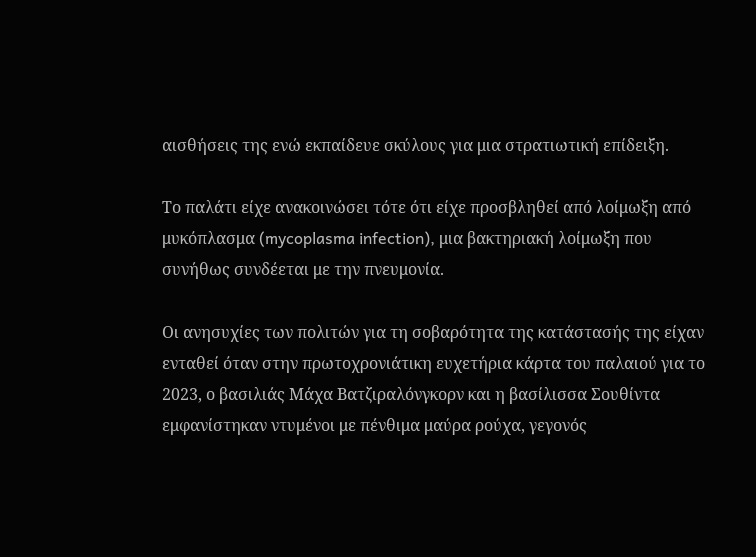αισθήσεις της ενώ εκπαίδευε σκύλους για μια στρατιωτική επίδειξη.

Το παλάτι είχε ανακοινώσει τότε ότι είχε προσβληθεί από λοίμωξη από μυκόπλασμα (mycoplasma infection), μια βακτηριακή λοίμωξη που συνήθως συνδέεται με την πνευμονία.

Οι ανησυχίες των πολιτών για τη σοβαρότητα της κατάστασής της είχαν ενταθεί όταν στην πρωτοχρονιάτικη ευχετήρια κάρτα του παλαιού για το 2023, ο βασιλιάς Μάχα Βατζιραλόνγκορν και η βασίλισσα Σουθίντα εμφανίστηκαν ντυμένοι με πένθιμα μαύρα ρούχα, γεγονός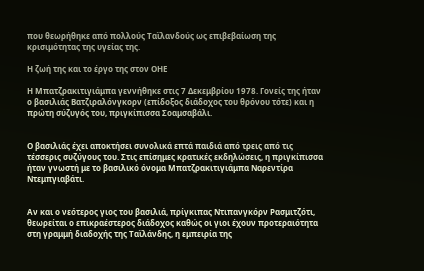που θεωρήθηκε από πολλούς Ταϊλανδούς ως επιβεβαίωση της κρισιμότητας της υγείας της.

Η ζωή της και το έργο της στον ΟΗΕ

Η Μπατζρακιτιγιάμπα γεννήθηκε στις 7 Δεκεμβρίου 1978. Γονείς της ήταν ο βασιλιάς Βατζιραλόνγκορν (επίδοξος διάδοχος του θρόνου τότε) και η πρώτη σύζυγός του, πριγκίπισσα Σοαμσαβάλι.


Ο βασιλιάς έχει αποκτήσει συνολικά επτά παιδιά από τρεις από τις τέσσερις συζύγους του. Στις επίσημες κρατικές εκδηλώσεις, η πριγκίπισσα ήταν γνωστή με το βασιλικό όνομα Μπατζρακιτιγιάμπα Ναρεντίρα Ντεμπγιαβάτι.


Αν και ο νεότερος γιος του βασιλιά, πρίγκιπας Ντιπανγκόρν Ρασμιτζότι, θεωρείται ο επικραέστερος διάδοχος καθώς οι γιοι έχουν προτεραιότητα στη γραμμή διαδοχής της Ταϊλάνδης, η εμπειρία της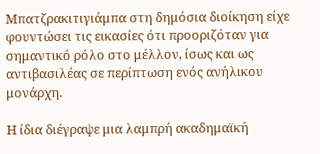Μπατζρακιτιγιάμπα στη δημόσια διοίκηση είχε φουντώσει τις εικασίες ότι προοριζόταν για σημαντικό ρόλο στο μέλλον, ίσως και ως αντιβασιλέας σε περίπτωση ενός ανήλικου μονάρχη.

Η ίδια διέγραψε μια λαμπρή ακαδημαϊκή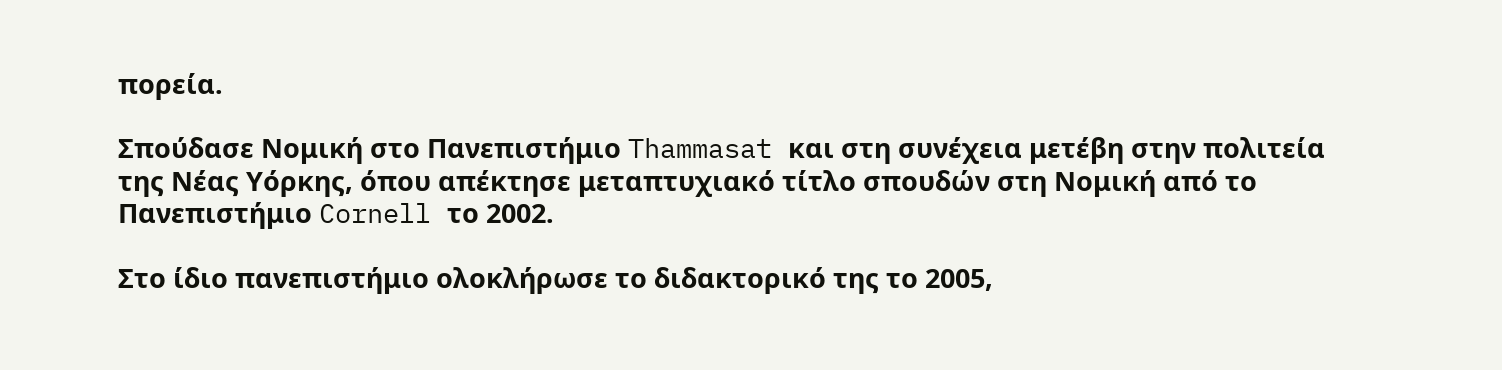πορεία.

Σπούδασε Νομική στο Πανεπιστήμιο Thammasat και στη συνέχεια μετέβη στην πολιτεία της Νέας Υόρκης, όπου απέκτησε μεταπτυχιακό τίτλο σπουδών στη Νομική από το Πανεπιστήμιο Cornell το 2002.

Στο ίδιο πανεπιστήμιο ολοκλήρωσε το διδακτορικό της το 2005,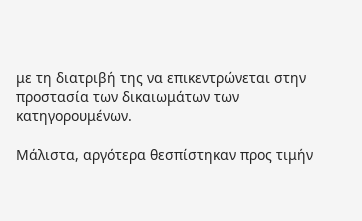με τη διατριβή της να επικεντρώνεται στην προστασία των δικαιωμάτων των κατηγορουμένων.

Μάλιστα, αργότερα θεσπίστηκαν προς τιμήν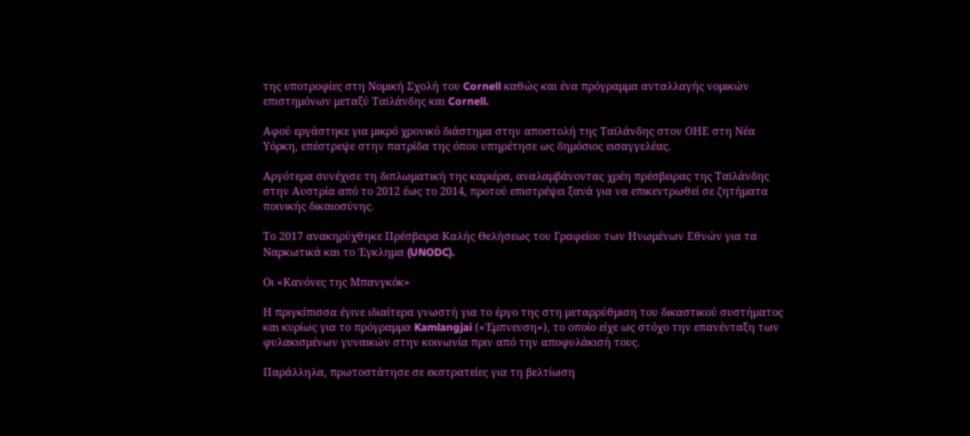της υποτροφίες στη Νομική Σχολή του Cornell καθώς και ένα πρόγραμμα ανταλλαγής νομικών επιστημόνων μεταξύ Ταϊλάνδης και Cornell.

Αφού εργάστηκε για μικρό χρονικό διάστημα στην αποστολή της Ταϊλάνδης στον ΟΗΕ στη Νέα Υόρκη, επέστρεψε στην πατρίδα της όπου υπηρέτησε ως δημόσιος εισαγγελέας.

Αργότερα συνέχισε τη διπλωματική της καριέρα, αναλαμβάνοντας χρέη πρέσβειρας της Ταϊλάνδης στην Αυστρία από το 2012 έως το 2014, προτού επιστρέψει ξανά για να επικεντρωθεί σε ζητήματα ποινικής δικαιοσύνης.

Το 2017 ανακηρύχθηκε Πρέσβειρα Καλής Θελήσεως του Γραφείου των Ηνωμένων Εθνών για τα Ναρκωτικά και το Έγκλημα (UNODC).

Οι «Κανόνες της Μπανγκόκ»

Η πριγκίπισσα έγινε ιδιαίτερα γνωστή για το έργο της στη μεταρρύθμιση του δικαστικού συστήματος και κυρίως για το πρόγραμμα Kamlangjai («Έμπνευση»), το οποίο είχε ως στόχο την επανένταξη των φυλακισμένων γυναικών στην κοινωνία πριν από την αποφυλάκισή τους.

Παράλληλα, πρωτοστάτησε σε εκστρατείες για τη βελτίωση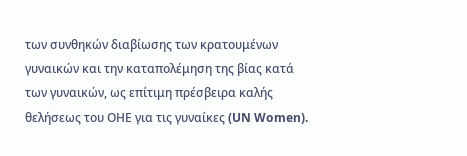των συνθηκών διαβίωσης των κρατουμένων γυναικών και την καταπολέμηση της βίας κατά των γυναικών, ως επίτιμη πρέσβειρα καλής θελήσεως του ΟΗΕ για τις γυναίκες (UN Women).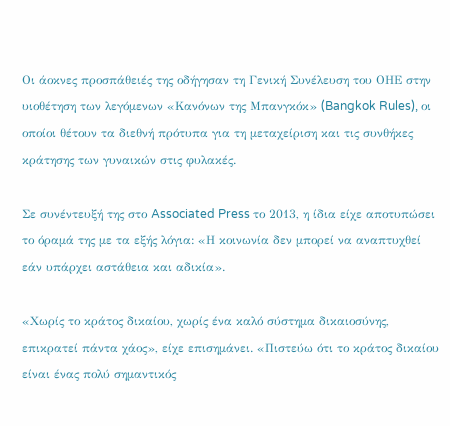Οι άοκνες προσπάθειές της οδήγησαν τη Γενική Συνέλευση του ΟΗΕ στην υιοθέτηση των λεγόμενων «Κανόνων της Μπανγκόκ» (Bangkok Rules), οι οποίοι θέτουν τα διεθνή πρότυπα για τη μεταχείριση και τις συνθήκες κράτησης των γυναικών στις φυλακές.

Σε συνέντευξή της στο Associated Press το 2013, η ίδια είχε αποτυπώσει το όραμά της με τα εξής λόγια: «Η κοινωνία δεν μπορεί να αναπτυχθεί εάν υπάρχει αστάθεια και αδικία».

«Χωρίς το κράτος δικαίου, χωρίς ένα καλό σύστημα δικαιοσύνης, επικρατεί πάντα χάος», είχε επισημάνει. «Πιστεύω ότι το κράτος δικαίου είναι ένας πολύ σημαντικός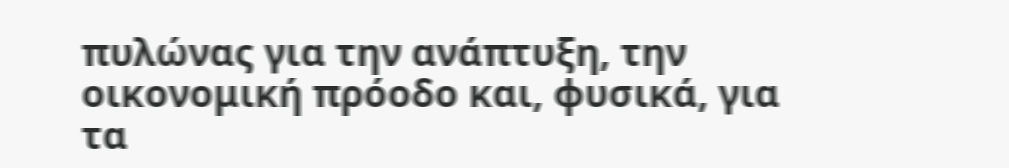πυλώνας για την ανάπτυξη, την οικονομική πρόοδο και, φυσικά, για τα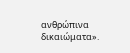ανθρώπινα δικαιώματα».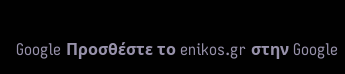Google Προσθέστε το enikos.gr στην Google